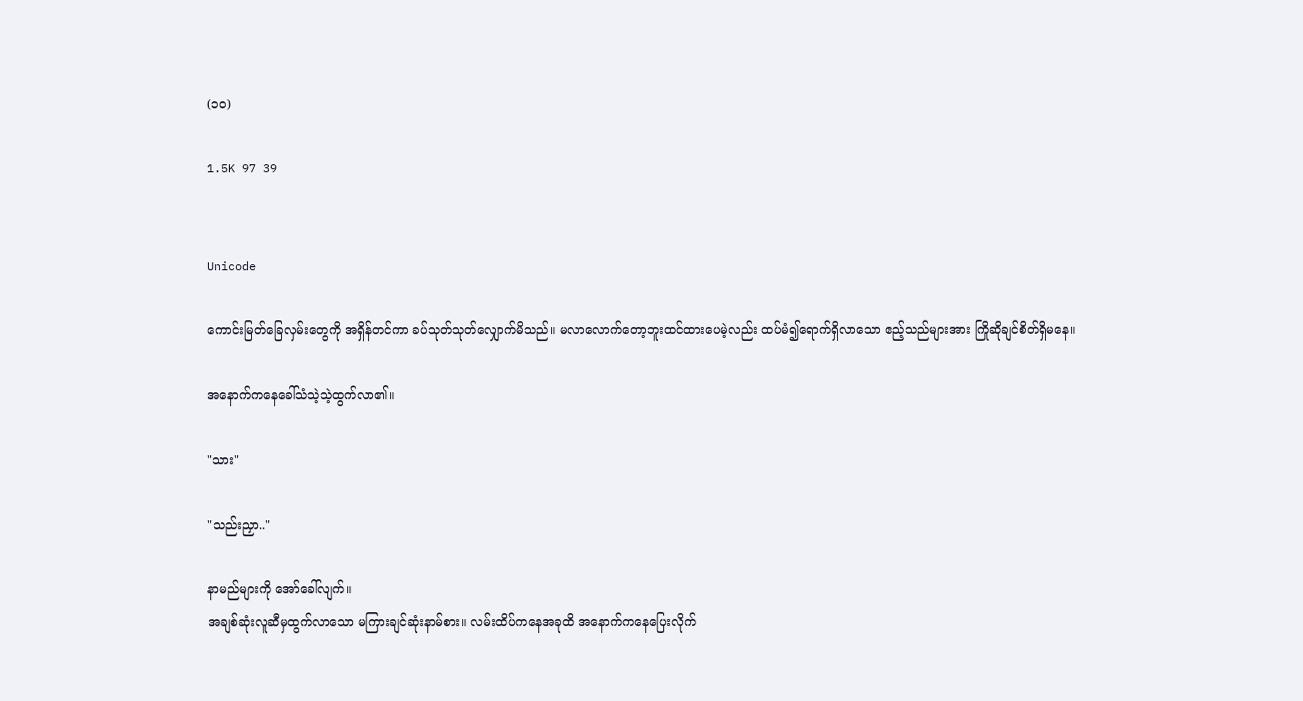(၁၀)

1.5K 97 39


Unicode

ကောင်းမြတ်ခြေလှမ်းတွေကို အရှိန်တင်ကာ ခပ်သုတ်သုတ်လျှောက်မိသည်။ မလာလောက်တော့ဘူးထင်ထားပေမဲ့လည်း ထပ်မံ၍ရောက်ရှိလာသော ဧည့်သည်များအား ကြိုဆိုချင်စိတ်ရှိမနေ။

အနောက်ကနေခေါ်သံသဲ့သဲ့ထွက်လာ၏။

"သား"

"သည်းညှာ.."

နာမည်များကို အော်ခေါ်လျက်။
အချစ်ဆုံးလူဆီမှထွက်လာသော မကြားချင်ဆုံးနာမ်စား။ လမ်းထိပ်ကနေအခုထိ အနောက်ကနေပြေးလိုက်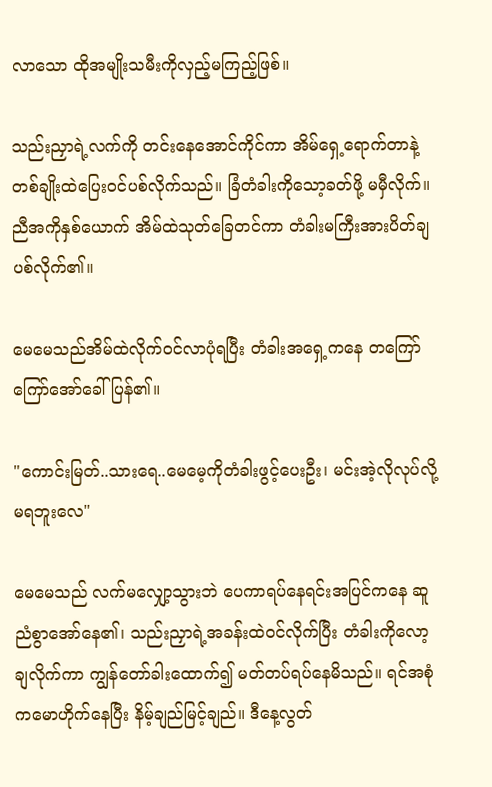လာသော ထိုအမျိုးသမီးကိုလှည့်မကြည့်ဖြစ်။

သည်းညှာရဲ့လက်ကို တင်းနေအောင်ကိုင်ကာ အိမ်ရှေ့ရောက်တာနဲ့ တစ်ချိုးထဲပြေးဝင်ပစ်လိုက်သည်။ ခြံတံခါးကိုသော့ခတ်ဖို့ မမှီလိုက်။ ညီအကိုနှစ်ယောက် အိမ်ထဲသုတ်ခြေတင်ကာ တံခါးမကြီးအားပိတ်ချပစ်လိုက်၏။

မေမေသည်အိမ်ထဲလိုက်ဝင်လာပုံရပြီး တံခါးအရှေ့ကနေ တကြော်ကြော်အော်ခေါ်ပြန်၏။

"ကောင်းမြတ်..သားရေ..မေမေ့ကိုတံခါးဖွင့်ပေးဦး၊ မင်းအဲ့လိုလုပ်လို့မရဘူးလေ"

မေမေသည် လက်မလျှော့သွားဘဲ ပေကာရပ်နေရင်းအပြင်ကနေ ဆူညံစွာအော်နေ၏၊ သည်းညှာရဲ့အခန်းထဲဝင်လိုက်ပြီး တံခါးကိုလော့ချလိုက်ကာ ကျွန်တော်ခါးထောက်၍ မတ်တပ်ရပ်နေမိသည်။ ရင်အစုံကမောဟိုက်နေပြီး နိမ့်ချည်မြင့်ချည်။ ဒီနေ့လွတ်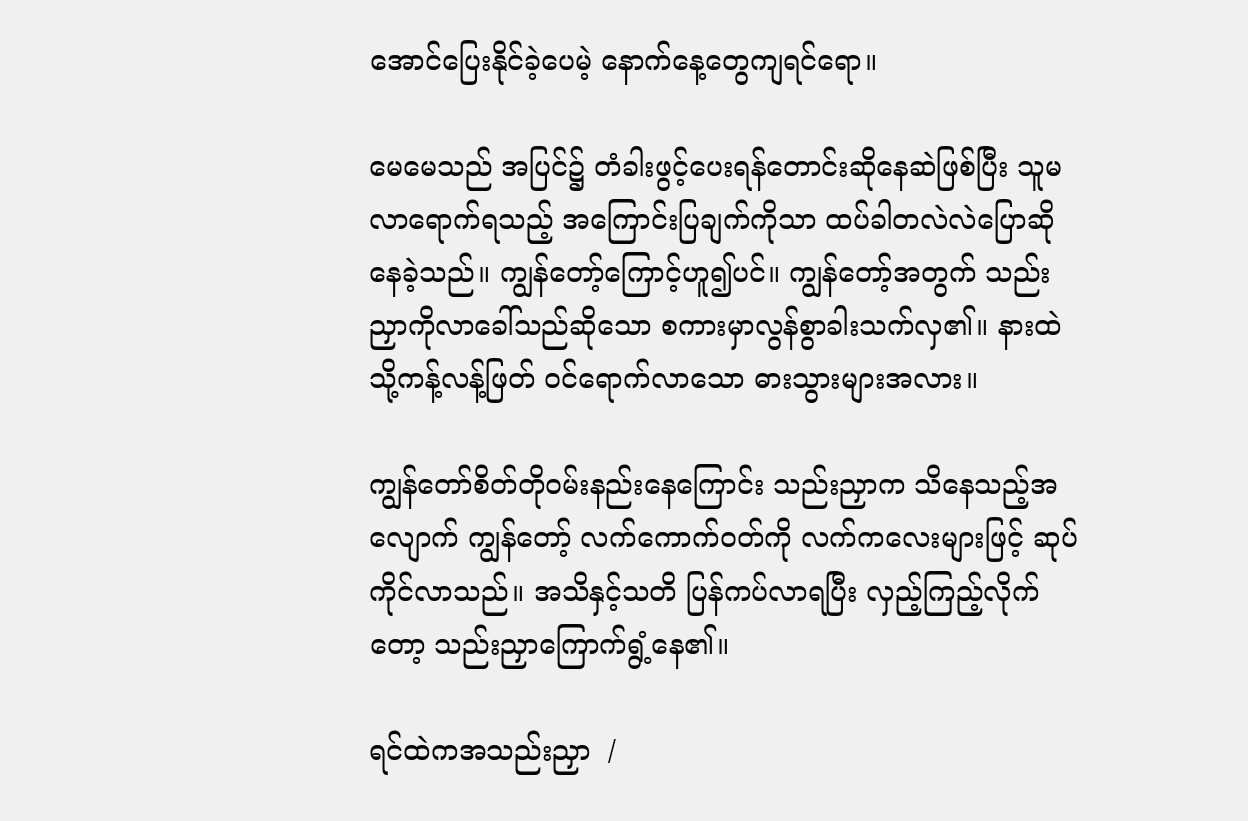အောင်ပြေးနိုင်ခဲ့ပေမဲ့ နောက်နေ့တွေကျရင်ရော။

မေမေသည် အပြင်၌ တံခါးဖွင့်ပေးရန်တောင်းဆိုနေဆဲဖြစ်ပြီး သူမ လာရောက်ရသည့် အကြောင်းပြချက်ကိုသာ ထပ်ခါတလဲလဲပြောဆိုနေခဲ့သည်။ ကျွန်တော့်ကြောင့်ဟူ၍ပင်။ ကျွန်တော့်အတွက် သည်းညှာကိုလာခေါ်သည်ဆိုသော စကားမှာလွန်စွာခါးသက်လှ၏။ နားထဲသို့ကန့်လန့်ဖြတ် ဝင်ရောက်လာသော ဓားသွားများအလား။

ကျွန်တော်စိတ်တိုဝမ်းနည်းနေကြောင်း သည်းညှာက သိနေသည့်အလျောက် ကျွန်တော့် လက်ကောက်ဝတ်ကို လက်ကလေးများဖြင့် ဆုပ်ကိုင်လာသည်။ အသိနှင့်သတိ ပြန်ကပ်လာရပြီး လှည့်ကြည့်လိုက်တော့ သည်းညှာကြောက်ရွံ့နေ၏။

ရင်ထဲကအသည်းညှာ  /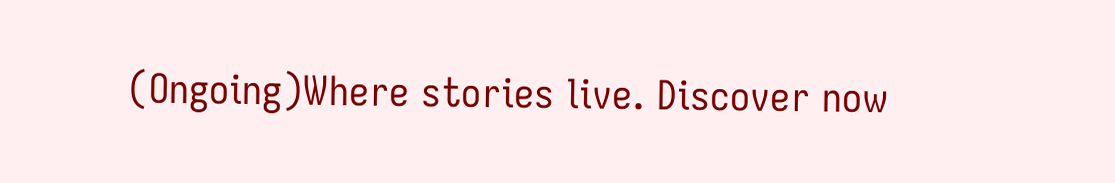(Ongoing)Where stories live. Discover now